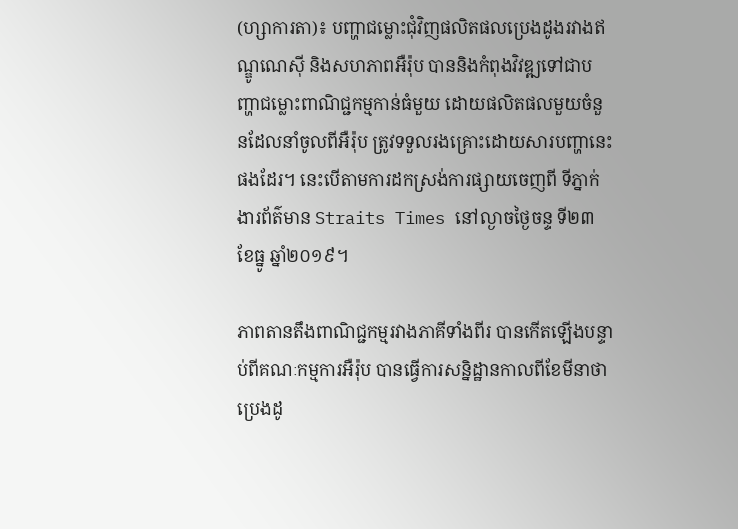(ហ្សាការតា)៖ បញ្ហាជម្លោះជុំវិញផលិតផលប្រេងដូងរវាងឥណ្ឌូណេស៊ី និងសហភាពអឺរ៉ុប បាននិងកំពុងវិវឌ្ឍទៅជាបញ្ហាជម្លោះពាណិជ្ជកម្មកាន់ធំមួយ ដោយផលិតផលមួយចំនួនដែលនាំចូលពីអឺរ៉ុប ត្រូវទទួលរងគ្រោះដោយសារបញ្ហានេះផងដែរ។ នេះបើតាមការដកស្រង់ការផ្សាយចេញពី ទីភ្នាក់ងារព័ត៌មាន Straits Times នៅល្ងាចថ្ងៃចន្ទ ទី២៣ ខែធ្នូ ឆ្នាំ២០១៩។

ភាពតានតឹងពាណិជ្ជកម្មរវាងភាគីទាំងពីរ បានកើតឡើងបន្ទាប់ពីគណៈកម្មការអឺរ៉ុប បានធ្វើការសន្និដ្ឋានកាលពីខែមីនាថា ប្រេងដូ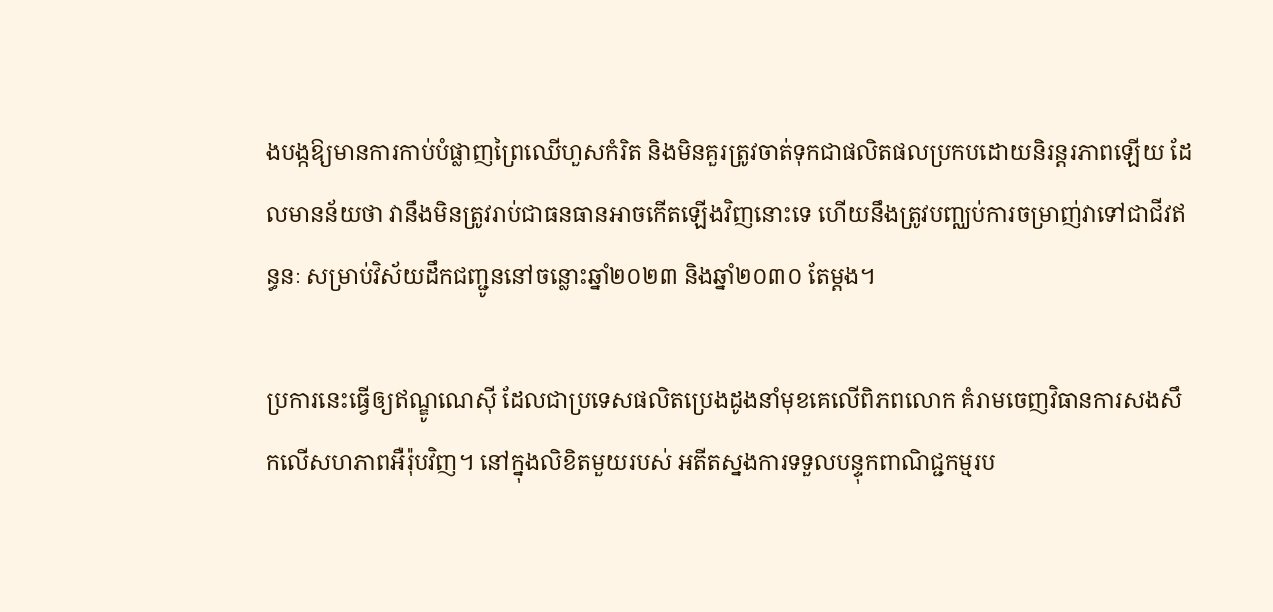ងបង្កឱ្យមានការកាប់បំផ្លាញព្រៃឈើហួសកំរិត និងមិនគួរត្រូវចាត់ទុកជាផលិតផលប្រកបដោយនិរន្តរភាពឡើយ ដែលមានន័យថា វានឹងមិនត្រូវរាប់ជាធនធានអាចកើតឡើងវិញនោះទេ ហើយនឹងត្រូវបញ្ឈប់ការចម្រាញ់វាទៅជាជីវឥន្ធនៈ សម្រាប់វិស័យដឹកជញ្ជូននៅចន្លោះឆ្នាំ២០២៣ និងឆ្នាំ២០៣០ តែម្តង។

ប្រការនេះធ្វើឲ្យឥណ្ឌូណេស៊ី ដែលជាប្រទេសផលិតប្រេងដូងនាំមុខគេលើពិភពលោក គំរាមចេញវិធានការសងសឹកលើសហភាពអឺរ៉ុបវិញ។ នៅក្នុងលិខិតមួយរបស់ អតីតស្នងការទទួលបន្ទុកពាណិជ្ជកម្មរប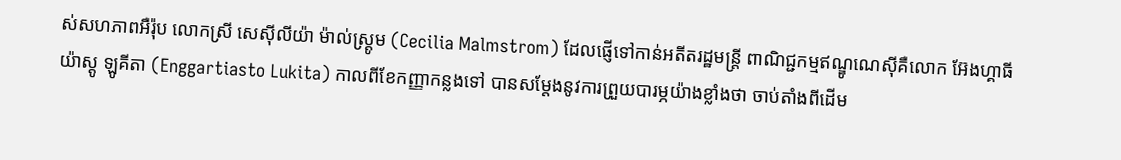ស់សហភាពអឺរ៉ុប លោកស្រី សេស៊ីលីយ៉ា ម៉ាល់ស្ត្រូម (Cecilia Malmstrom) ដែលផ្ញើទៅកាន់អតីតរដ្ឋមន្រ្តី ពាណិជ្ជកម្មឥណ្ឌូណេស៊ីគឺលោក អ៊ែងហ្គាធីយ៉ាស្តូ ឡូគីតា (Enggartiasto Lukita) កាលពីខែកញ្ញាកន្លងទៅ បានសម្តែងនូវការព្រួយបារម្ភយ៉ាងខ្លាំងថា ចាប់តាំងពីដើម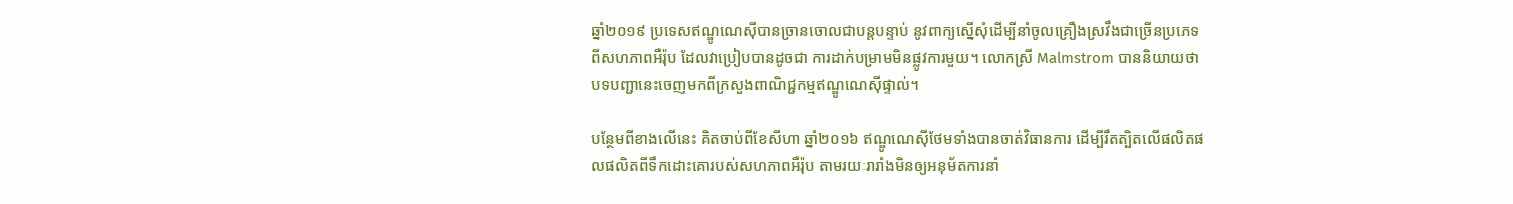ឆ្នាំ២០១៩ ប្រទេសឥណ្ឌូណេស៊ីបានច្រានចោលជាបន្តបន្ទាប់ នូវពាក្យស្នើសុំដើម្បីនាំចូលគ្រឿងស្រវឹងជាច្រើនប្រភេទ ពីសហភាពអឺរ៉ុប ដែលវាប្រៀបបានដូចជា ការដាក់បម្រាមមិនផ្លូវការមួយ។ លោកស្រី Malmstrom បាននិយាយថា បទបញ្ជានេះចេញមកពីក្រសួងពាណិជ្ជកម្មឥណ្ឌូណេស៊ីផ្ទាល់។

បន្ថែមពីខាងលើនេះ គិតចាប់ពីខែសីហា ឆ្នាំ២០១៦ ឥណ្ឌូណេស៊ីថែមទាំងបានចាត់វិធានការ ដើម្បីរឹតត្បិតលើផលិតផលផលិតពីទឹកដោះគោរបស់សហភាពអឺរ៉ុប តាមរយៈរារាំងមិនឲ្យអនុម័តការនាំ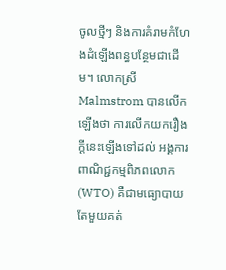ចូលថ្មីៗ និងការគំរាមកំហែងដំឡើងពន្ធបន្ថែមជាដើម។ លោកស្រី Malmstrom បានលើកឡើងថា ការលើកយករឿងក្តីនេះឡើងទៅដល់ អង្គការពាណិជ្ជកម្មពិភពលោក (WTO) គឺជាមធ្យោបាយតែមួយគត់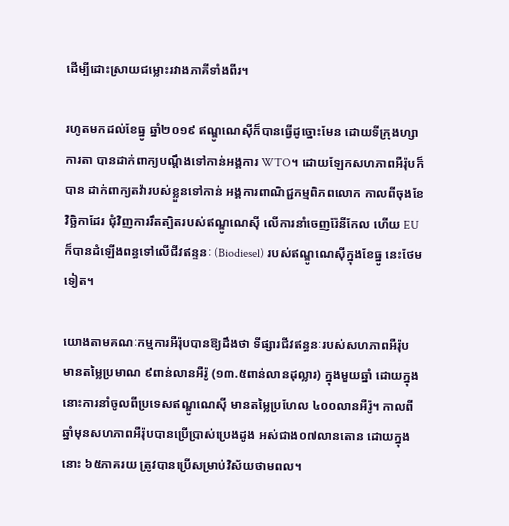ដើម្បីដោះស្រាយជម្លោះរវាងភាគីទាំងពីរ។

រហូតមកដល់ខែធ្នូ ឆ្នាំ២០១៩ ឥណ្ឌូណេស៊ីក៏បានធ្វើដូច្នោះមែន ដោយទីក្រុងហ្សាការតា បានដាក់ពាក្យបណ្តឹងទៅកាន់អង្គការ WTO។ ដោយឡែកសហភាពអឺរ៉ុបក៏បាន ដាក់ពាក្យតវ៉ារបស់ខ្លួនទៅកាន់ អង្គការពាណិជ្ជកម្មពិភពលោក កាលពីចុងខែវិច្ឆិកាដែរ ជុំវិញការរឹតត្បិតរបស់ឥណ្ឌូណេស៊ី លើការនាំចេញរ៉ែនីកែល ហើយ EU ក៏បានដំឡើងពន្ធទៅលើជីវឥន្ទនៈ (Biodiesel) របស់ឥណ្ឌូណេស៊ីក្នុងខែធ្នូ នេះថែមទៀត។

យោងតាមគណៈកម្មការអឺរ៉ុបបានឱ្យដឹងថា ទីផ្សារជីវឥន្ធនៈរបស់សហភាពអឺរ៉ុប មានតម្លៃប្រមាណ ៩ពាន់លានអឺរ៉ូ (១៣.៥ពាន់លានដុល្លារ) ក្នុងមួយឆ្នាំ ដោយក្នុងនោះការនាំចូលពីប្រទេសឥណ្ឌូណេស៊ី មានតម្លៃប្រហែល ៤០០លានអឺរ៉ូ។ កាលពីឆ្នាំមុនសហភាពអឺរ៉ុបបានប្រើប្រាស់ប្រេងដូង អស់ជាង០៧លានតោន ដោយក្នុងនោះ ៦៥ភាគរយ ត្រូវបានប្រើសម្រាប់វិស័យថាមពល។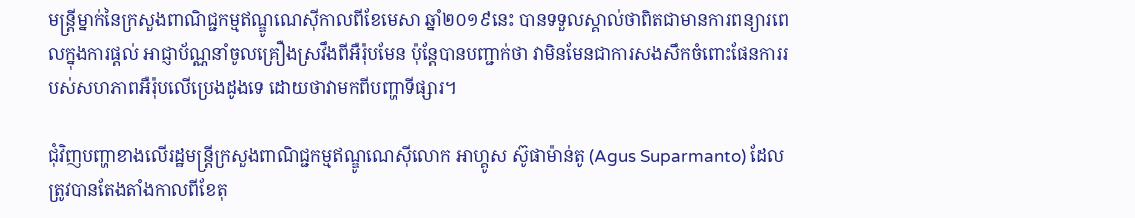មន្ត្រីម្នាក់នៃក្រសួងពាណិជ្ជកម្មឥណ្ឌូណេស៊ីកាលពីខែមេសា ឆ្នាំ២០១៩នេះ បានទទួលស្គាល់ថាពិតជាមានការពន្យារពេលក្នុងការផ្តល់ អាជ្ញាប័ណ្ណនាំចូលគ្រឿងស្រវឹងពីអឺរ៉ុបមែន ប៉ុន្តែបានបញ្ជាក់ថា វាមិនមែនជាការសងសឹកចំពោះផែនការរបស់សហភាពអឺរ៉ុបលើប្រេងដូងទេ ដោយថាវាមកពីបញ្ហាទីផ្សារ។

ជុំវិញបញ្ហាខាងលើរដ្ឋមន្រ្តីក្រសួងពាណិជ្ជកម្មឥណ្ឌូណេស៊ីលោក អាហ្គូស ស៊ូផាម៉ាន់តូ (Agus Suparmanto) ដែលត្រូវបានតែងតាំងកាលពីខែតុ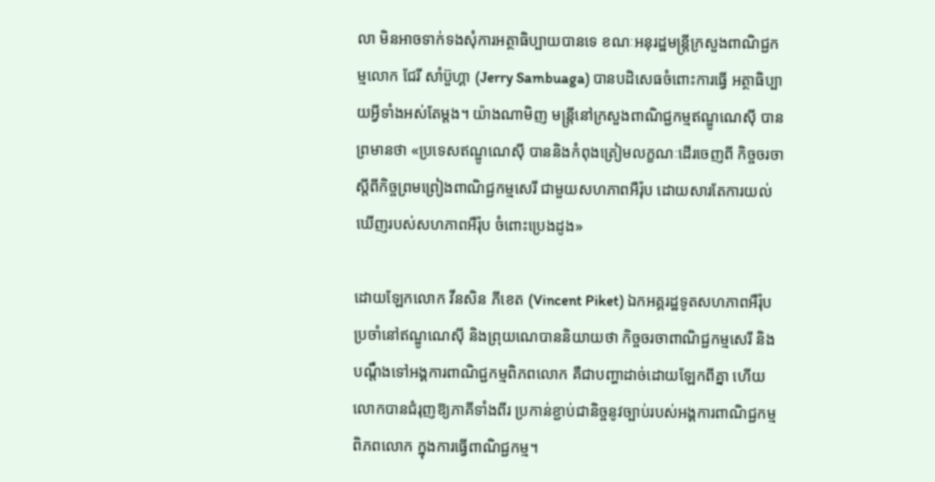លា មិនអាចទាក់ទងសុំការអត្ថាធិប្បាយបានទេ ខណៈអនុរដ្ឋមន្រ្តីក្រសួងពាណិជ្ជកម្មលោក ជែរី សាំប៊ួហ្គា (Jerry Sambuaga) បានបដិសេធចំពោះការធ្វើ អត្ថាធិប្បាយអ្វីទាំងអស់តែម្តង។ យ៉ាងណាមិញ មន្ត្រីនៅក្រសួងពាណិជ្ជកម្មឥណ្ឌូណេស៊ី បានព្រមានថា «ប្រទេសឥណ្ឌូណេស៊ី បាននិងកំពុងត្រៀមលក្ខណៈដើរចេញពី កិច្ចចរចាស្តីពីកិច្ចព្រមព្រៀងពាណិជ្ជកម្មសេរី ជាមួយសហភាពអឺរ៉ុប ដោយសារតែការយល់ឃើញរបស់សហភាពអឺរ៉ុប ចំពោះប្រេងដូង»

ដោយឡែកលោក វីនសិន ភីខេត (Vincent Piket) ឯកអគ្គរដ្ឋទូតសហភាពអឺរ៉ុបប្រចាំនៅឥណ្ឌូណេស៊ី និងព្រុយណេបាននិយាយថា កិច្ចចរចាពាណិជ្ជកម្មសេរី និងបណ្តឹងទៅអង្គការពាណិជ្ជកម្មពិភពលោក គឺជាបញ្ហាដាច់ដោយឡែកពីគ្នា ហើយលោកបានជំរុញឱ្យភាគីទាំងពីរ ប្រកាន់ខ្ជាប់ជានិច្ចនូវច្បាប់របស់អង្គការពាណិជ្ជកម្មពិភពលោក ក្នុងការធ្វើពាណិជ្ជកម្ម។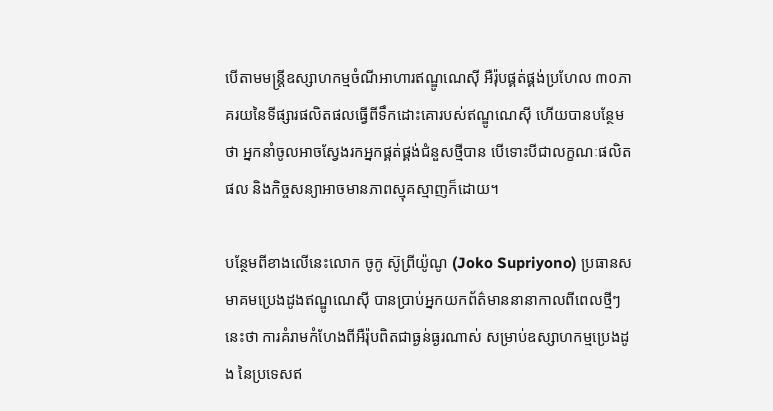បើតាមមន្រ្តីឧស្សាហកម្មចំណីអាហារឥណ្ឌូណេស៊ី អឺរ៉ុបផ្គត់ផ្គង់ប្រហែល ៣០ភាគរយនៃទីផ្សារផលិតផលធ្វើពីទឹកដោះគោរបស់ឥណ្ឌូណេស៊ី ហើយបានបន្ថែមថា អ្នកនាំចូលអាចស្វែងរកអ្នកផ្គត់ផ្គង់ជំនួសថ្មីបាន បើទោះបីជាលក្ខណៈផលិតផល និងកិច្ចសន្យាអាចមានភាពស្មុគស្មាញក៏ដោយ។

បន្ថែមពីខាងលើនេះលោក ចូកូ ស៊ូព្រីយ៉ូណូ (Joko Supriyono) ប្រធានសមាគមប្រេងដូងឥណ្ឌូណេស៊ី បានប្រាប់អ្នកយកព័ត៌មាននានាកាលពីពេលថ្មីៗនេះថា ការគំរាមកំហែងពីអឺរ៉ុបពិតជាធ្ងន់ធ្ងរណាស់ សម្រាប់ឧស្សាហកម្មប្រេងដូង នៃប្រទេសឥ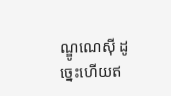ណ្ឌូណេស៊ី ដូច្នេះហើយឥ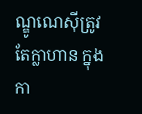ណ្ឌូណេស៊ីត្រូវតែក្លាហាន ក្នុងកា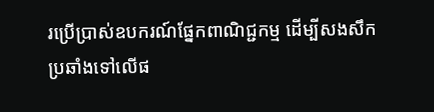រប្រើប្រាស់ឧបករណ៍ផ្នែកពាណិជ្ជកម្ម ដើម្បីសងសឹកប្រឆាំងទៅលើផ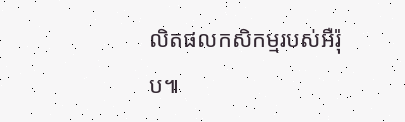លិតផលកសិកម្មរបស់អឺរ៉ុប៕